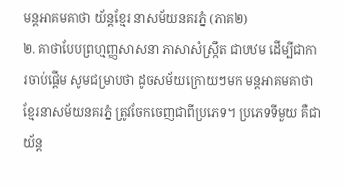មន្តអាគមគាថា យ័ន្តខ្មែរ នាសម័យនគរភ្នំ (ភាគ២)
២. គាថាបែបព្រហ្មញ្ញសាសនា ភាសាសំស្ក្រឹត ជាបឋម ដើម្បីជាការចាប់ផ្តើម សូមជម្រាបថា ដូចសម័យក្រោយៗមក មន្តអាគមគាថាខ្មែរនាសម័យនគរភ្នំ ត្រូវចែកចេញជាពីប្រភេទ។ ប្រភេទទីមួយ គឺជាយ័ន្ត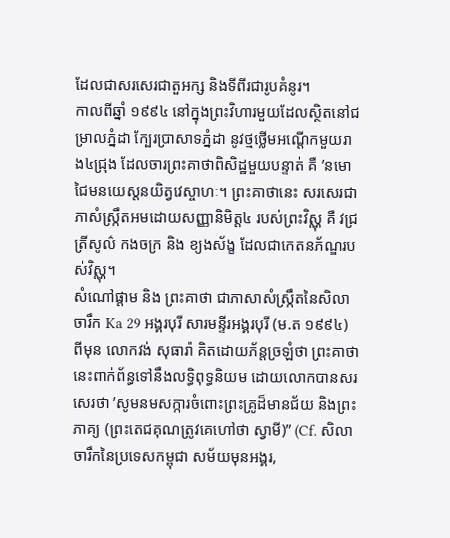ដែលជាសរសេរជាតួអក្ស និងទីពីរជារូបគំនូរ។
កាលពីឆ្នាំ ១៩៩៤ នៅក្នុងព្រះវិហារមួយដែលស្ថិតនៅជម្រាលភ្នំដា ក្បែរប្រាសាទភ្នំដា នូវថ្មថ្លើមអណ្តើកមួយរាង៤ជ្រុង ដែលចារព្រះគាថាពិសិដ្ឋមួយបន្ទាត់ គឺ ’នមោជៃមនយេស្តនយិត្វវេស្ចាហៈ។ ព្រះគាថានេះ សរសេរជាភាសំស្ក្រឹតអមដោយសញ្ញានិមិត្ត៤ របស់ព្រះវិស្ណុ គឺ វជ្រ ត្រីសូល៌ កងចក្រ និង ខ្យងស័ង្ខ ដែលជាកេតនភ័ណ្ឌរបស់វិស្ណុ។
សំណៅផ្តាម និង ព្រះគាថា ជាភាសាសំស្ក្រឹតនៃសិលាចារឹក Ka 29 អង្គរបុរី សារមន្ទីរអង្គរបុរី (ម.ត ១៩៩៤) ពីមុន លោកវង់ សុធារ៉ា គិតដោយភ័ន្តច្រឡំថា ព្រះគាថានេះពាក់ព័ន្ធទៅនឹងលទ្ធិពុទ្ធនិយម ដោយលោកបានសរសេរថា ’សូមនមសក្ការចំពោះព្រះគ្រូដ៏មានជ័យ និងព្រះភាគ្យ (ព្រះតេជគុណត្រូវគេហៅថា ស្វាមី)” (Cf. សិលាចារឹកនៃប្រទេសកម្ពុជា សម័យមុនអង្គរ,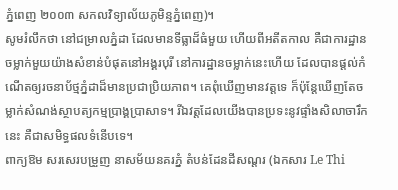ភ្នំពេញ ២០០៣ សកលវិទ្យាល័យភូមិន្ទភ្នំពេញ)។
សូមរំលឹកថា នៅជម្រាលភ្នំដា ដែលមានទីធ្លាដ៏ធំមួយ ហើយពីអតីតកាល គឺជាការដ្ឋានចម្លាក់មួយយ៉ាងសំខាន់បំផុតនៅអង្គរបុរី នៅការដ្ឋានចម្លាក់នេះហើយ ដែលបានផ្តល់កំណើតឲ្យរចនាប័ថ្មភ្នំដាដ៏មានប្រជាប្រិយភាព។ គេពុំឃើញមានវត្តទេ ក៏ប៉ុន្តែឃើញតែចម្លាក់សំណង់ស្ថាបត្យកម្មប្រាង្គប្រាសាទ។ រីឯវត្តដែលយើងបានប្រទះនូវផ្ទាំងសិលាចារឹកនេះ គឺជាសមិទ្ធផលទំនើបទេ។
ពាក្យឱម សរសេរបម្រួញ នាសម័យនគរភ្នំ តំបន់ដែនដីសណ្តរ (ឯកសារ Le Thi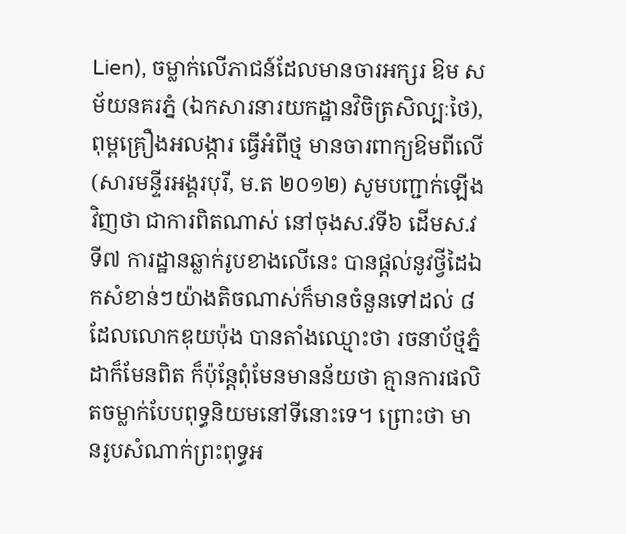Lien), ចម្លាក់លើភាជន៍ដែលមានចារអក្សរ ឱម សម័យនគរភ្នំ (ឯកសារនារយកដ្ឋានវិចិត្រសិល្បៈថៃ), ពុម្ពគ្រឿងអលង្ការ ធ្វើអំពីថ្ម មានចារពាក្យឱមពីលើ (សារមន្ទីរអង្គរបុរី, ម.ត ២០១២) សូមបញ្ជាក់ឡើងវិញថា ជាការពិតណាស់ នៅចុងស.វទី៦ ដើមស.វទី៧ ការដ្ឋានឆ្លាក់រូបខាងលើនេះ បានផ្តល់នូវថ្វីដៃឯកសំខាន់ៗយ៉ាងតិចណាស់ក៏មានចំនួនទៅដល់ ៨ ដែលលោកឌុយប៉ុង បានតាំងឈ្មោះថា រចនាប័ថ្មភ្នំដាក៏មែនពិត ក៏ប៉ុន្តែពុំមែនមានន័យថា គ្មានការផលិតចម្លាក់បែបពុទ្ធនិយមនៅទីនោះទេ។ ព្រោះថា មានរូបសំណាក់ព្រះពុទ្ធអ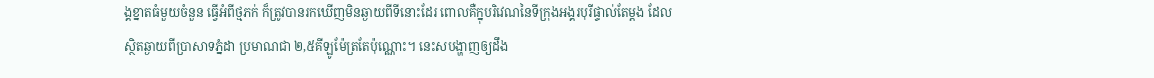ង្គខ្នាតធំមួយចំនួន ធ្វើអំពីថ្មភក់ ក៏ត្រូវបានរកឃើញមិនឆ្ងាយពីទីនោះដែរ ពោលគឺក្នុបរិវេណនៃទីក្រុងអង្គរបុរីផ្ទាល់តែម្តង ដែលស្ថិតឆ្ងាយពីប្រាសាទភ្នំដា ប្រមាណជា ២,៥គីឡូម៉ែត្រតែប៉ុណ្ណោះ។ នេះសបង្ហាញឲ្យដឹង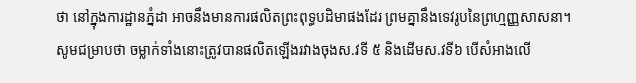ថា នៅក្នុងការដ្ឋានភ្នំដា អាចនឹងមានការផលិតព្រះពុទ្ធបដិមាផងដែរ ព្រមគ្នានឹងទេវរូបនៃព្រហ្មញ្ញសាសនា។ សូមជម្រាបថា ចម្លាក់ទាំងនោះត្រូវបានផលិតឡើងរវាងចុងស.វទី ៥ និងដើមស.វទី៦ បើសំអាងលើ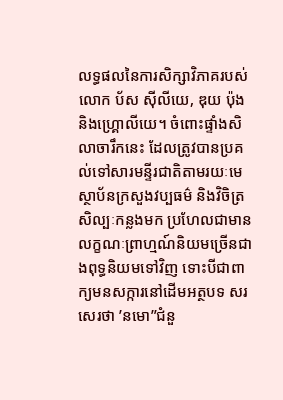លទ្ធផលនៃការសិក្សាវិភាគរបស់លោក ប័ស ស៊ីលីយេ, ឌុយ ប៉ុង និងហ្គ្រោលីយេ។ ចំពោះផ្ទាំងសិលាចារឹកនេះ ដែលត្រូវបានប្រគល់ទៅសារមន្ទីរជាតិតាមរយៈមេស្ថាប័នក្រសួងវប្បធម៌ និងវិចិត្រសិល្បៈកន្លងមក ប្រហែលជាមានលក្ខណៈព្រាហ្មណ៍និយមច្រើនជាងពុទ្ធនិយមទៅវិញ ទោះបីជាពាក្យមនសក្ការនៅដើមអត្ថបទ សរសេរថា ’នមោ”ជំនួ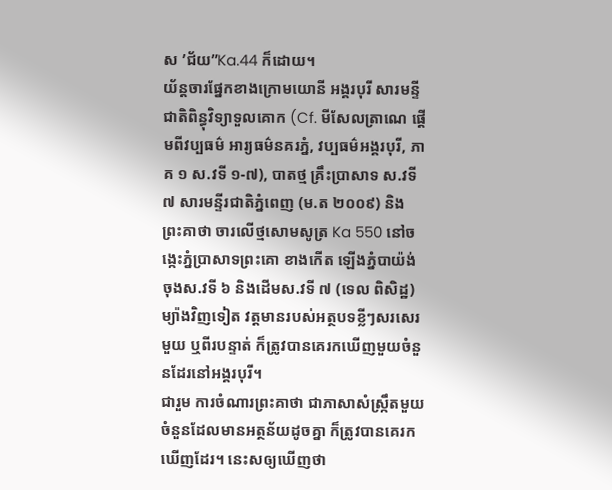ស ’ជ័យ”Ka.44 ក៏ដោយ។
យ័ន្តចារផ្នែកខាងក្រោមយោនី អង្គរបុរី សារមន្ទីជាតិពិន្ធុវិទ្យាទួលគោក (Cf. មីសែលត្រាណេ ផ្តើមពីវប្បធម៌ អារ្យធម៌នគរភ្នំ, វប្បធម៌អង្គរបុរី, ភាគ ១ ស.វទី ១-៧), បាតថ្ម គ្រឹះប្រាសាទ ស.វទី ៧ សារមន្ទីរជាតិភ្នំពេញ (ម.ត ២០០៩) និង ព្រះគាថា ចារលើថ្មសោមសូត្រ Ka 550 នៅចង្កេះភ្នំប្រាសាទព្រះគោ ខាងកើត ឡើងភ្នំបាយ៉ង់ ចុងស.វទី ៦ និងដើមស.វទី ៧ (ទេល ពិសិដ្ឋ) ម្យ៉ាងវិញទៀត វត្តមានរបស់អត្ថបទខ្លីៗសរសេរមួយ ឬពីរបន្ទាត់ ក៏ត្រូវបានគេរកឃើញមួយចំនួនដែរនៅអង្គរបុរី។
ជារួម ការចំណារព្រះគាថា ជាភាសាសំស្ក្រឹតមួយចំនួនដែលមានអត្ថន័យដូចគ្នា ក៏ត្រូវបានគេរកឃើញដែរ។ នេះសឲ្យឃើញថា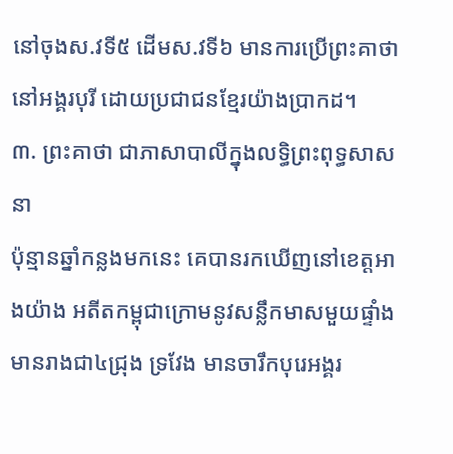នៅចុងស.វទី៥ ដើមស.វទី៦ មានការប្រើព្រះគាថានៅអង្គរបុរី ដោយប្រជាជនខ្មែរយ៉ាងប្រាកដ។
៣. ព្រះគាថា ជាភាសាបាលីក្នុងលទ្ធិព្រះពុទ្ធសាសនា
ប៉ុន្មានឆ្នាំកន្លងមកនេះ គេបានរកឃើញនៅខេត្តអាងយ៉ាង អតីតកម្ពុជាក្រោមនូវសន្លឹកមាសមួយផ្ទាំង មានរាងជា៤ជ្រុង ទ្រវែង មានចារឹកបុរេអង្គរ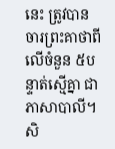នេះ ត្រូវបានចារព្រះគាថាពីលើចំនួន ៥បន្ទាត់ស្មើគ្នា ជាភាសាបាលី។ សិ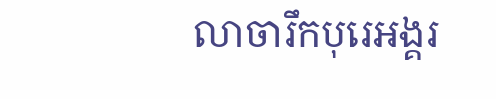លាចារឹកបុរេអង្គរ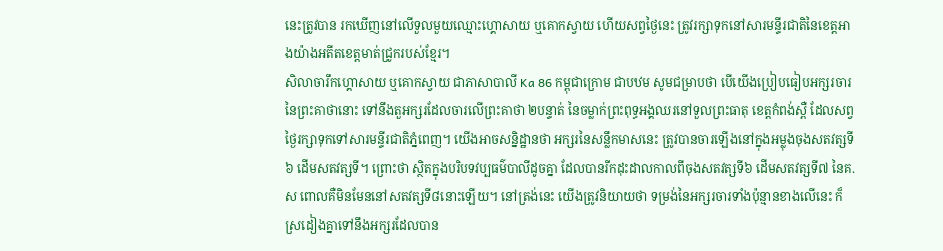នេះត្រូវបាន រកឃើញនៅលើទួលមួយឈ្មោះហ្គោសាយ ឬគោកស្វាយ ហើយសព្វថ្ងៃនេះ ត្រូវរក្សាទុកនៅសារមន្ទីរជាតិនៃខេត្តអាងយ៉ាងអតីតខេត្តមាត់ជ្រូករបស់ខ្មែរ។
សិលាចារឹកហ្គោសាយ ឬគោកស្វាយ ជាភាសាបាលី Ka 86 កម្ពុជាក្រោម ជាបឋម សូមជម្រាបថា បើយើងប្រៀបធៀបអក្សរចារនៃព្រះគាថានោះ ទៅនឹងតួអក្សរដែលចារលើព្រះគាថា ២បន្ទាត់ នៃចម្លាក់ព្រះពុទ្ធអង្គឈរនៅទួលព្រះធាតុ ខេត្តកំពង់ស្ពឺ ដែលសព្វថ្ងៃរក្សាទុកទៅសារមន្ទីរជាតិភ្នំពេញ។ យើងអាចសន្និដ្ឋានថា អក្សរនៃសន្លឹកមាសនេះ ត្រូវបានចារឡើងនៅក្នុងអម្លុងចុងសតវត្សទី៦ ដើមសតវត្សទី។ ព្រោះថា ស្ថិតក្នុងបរិបទវប្បធម៌បាលីដូចគ្នា ដែលបានរីកដុះដាលកាលពីចុងសតវត្សទី៦ ដើមសតវត្សទី៧ នៃគ.ស ពោលគឺមិនមែននៅសតវត្សទី៨នោះឡើយ។ នៅត្រង់នេះ យើងត្រូវនិយាយថា ទម្រង់នៃអក្សរចារទាំងប៉ុន្មានខាងលើនេះ ក៏ស្រដៀងគ្នាទៅនឹងអក្សរដែលបាន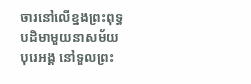ចារនៅលើខ្នងព្រះពុទ្ធបដិមាមួយនាសម័យបុរេអង្គ នៅទួលព្រះ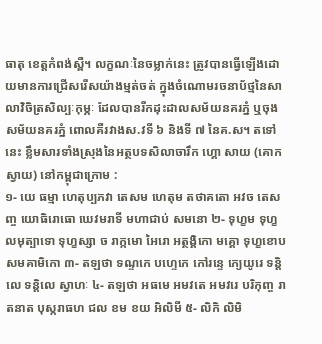ធាតុ ខេត្តកំពង់ស្ពឺ។ លក្ខណៈនៃចម្លាក់នេះ ត្រូវបានធ្វើឡើងដោយមានការជ្រើសរើសយ៉ាងម្មត់ចត់ ក្នុងចំណោមរចនាប័ថ្មនៃសាលាវិចិត្រសិល្បៈកុម្ភៈ ដែលបានរីកដុះដាលសម័យនគរភ្នំ ឬចុងសម័យនគរភ្នំ ពោលគឺរវាងស.វទី ៦ និងទី ៧ នៃគ.ស។ តទៅនេះ ខ្លឹមសារទាំងស្រុងនៃអត្ថបទសិលាចារឹក ហ្គោ សាយ (គោកស្វាយ) នៅកម្ពុជាក្រោម :
១- យេ ធម្មា ហេតុប្បភវា តេសម ហេតុម តថាគតោ អវច តេសញ្ច យោធិរោធោ ឃេវមរាទី មហាជាប់ សមនោ ២- ទុហ្ខម ទុហ្ខលមុត្បាទោ ទុហ្ខស្សា ច រាក្កមោ អៃរោ អត្ថង្គិកោ មគ្គោ ទុហ្ខខោបសមគាមិកោ ៣- តឡថា ទណ្ទកេ បហ្ទេកេ កៅរន្ទេ ក្យេយូរេ ទន្តិលេ ទន្តិលេ ស្វាហៈ ៤- តឡថា អធមេ អមវតេ អមវរេ បរិកុញ្ច រាតនាត បុស្ករាធហ ជល ខម ខយ អិលិមី ៥- លិកិ លិមិ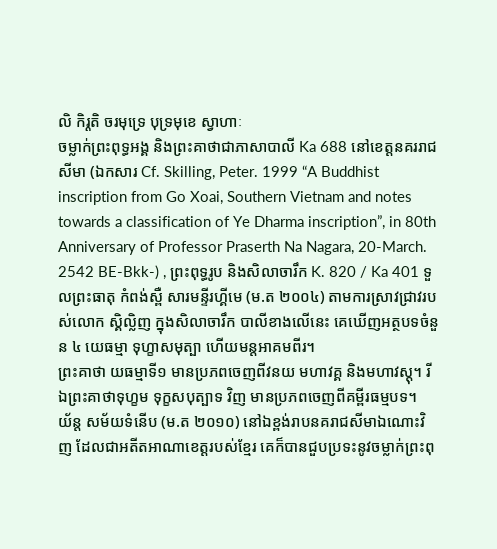លិ កិរ្តតិ ចរមុទ្រេ បុទ្រមុខេ ស្វាហាៈ
ចម្លាក់ព្រះពុទ្ធអង្គ និងព្រះគាថាជាភាសាបាលី Ka 688 នៅខេត្តនគររាជសីមា (ឯកសារ Cf. Skilling, Peter. 1999 “A Buddhist inscription from Go Xoai, Southern Vietnam and notes towards a classification of Ye Dharma inscription”, in 80th Anniversary of Professor Praserth Na Nagara, 20-March. 2542 BE-Bkk-) , ព្រះពុទ្ធរូប និងសិលាចារឹក K. 820 / Ka 401 ទួលព្រះធាតុ កំពង់ស្ពឺ សារមន្ទីរហ្គីមេ (ម.ត ២០០៤) តាមការស្រាវជ្រាវរបស់លោក ស្គិល្លិញ ក្នុងសិលាចារឹក បាលីខាងលើនេះ គេឃើញអត្ថបទចំនួន ៤ យេធម្មា ទុហ្ខាសមុត្បា ហើយមន្តអាគមពីរ។
ព្រះគាថា យធម្មាទី១ មានប្រភពចេញពីវនយ មហាវគ្គ និងមហាវស្តុ។ រីឯព្រះគាថាទុហ្ខម ទុក្ខសបុត្បាទ វិញ មានប្រភពចេញពីគម្ពីរធម្មបទ។
យ័ន្ត សម័យទំនើប (ម.ត ២០១០) នៅឯខ្ពង់រាបនគរាជសីមាឯណោះវិញ ដែលជាអតីតអាណាខេត្តរបស់ខ្មែរ គេក៏បានជួបប្រទះនូវចម្លាក់ព្រះពុ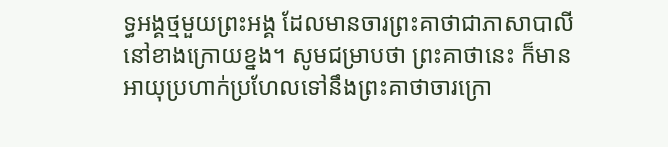ទ្ធអង្គថ្មមួយព្រះអង្គ ដែលមានចារព្រះគាថាជាភាសាបាលីនៅខាងក្រោយខ្នង។ សូមជម្រាបថា ព្រះគាថានេះ ក៏មានអាយុប្រហាក់ប្រហែលទៅនឹងព្រះគាថាចារក្រោ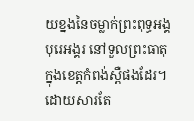យខ្នងនៃចម្លាក់ព្រះពុទ្ធអង្គបុរេអង្គរ នៅទួលព្រះធាតុ ក្នុងខេត្តកំពង់ស្ពឺផងដែរ។
ដោយសារតែ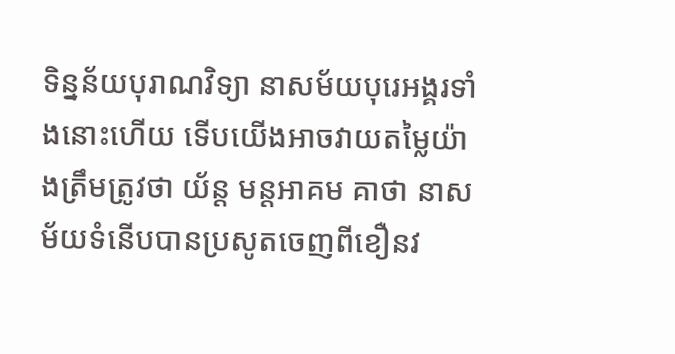ទិន្នន័យបុរាណវិទ្យា នាសម័យបុរេអង្គរទាំងនោះហើយ ទើបយើងអាចវាយតម្លៃយ៉ាងត្រឹមត្រូវថា យ័ន្ត មន្តអាគម គាថា នាសម័យទំនើបបានប្រសូតចេញពីខឿនវ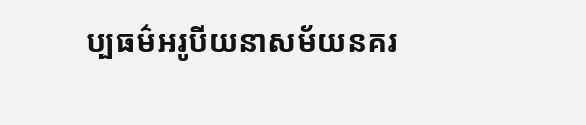ប្បធម៌អរូបីយនាសម័យនគរ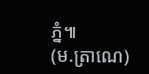ភ្នំ៕
(ម.ត្រាណេ)